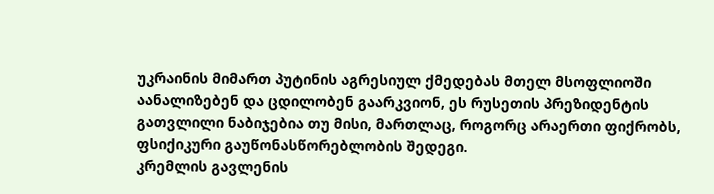უკრაინის მიმართ პუტინის აგრესიულ ქმედებას მთელ მსოფლიოში აანალიზებენ და ცდილობენ გაარკვიონ, ეს რუსეთის პრეზიდენტის გათვლილი ნაბიჯებია თუ მისი, მართლაც, როგორც არაერთი ფიქრობს, ფსიქიკური გაუწონასწორებლობის შედეგი.
კრემლის გავლენის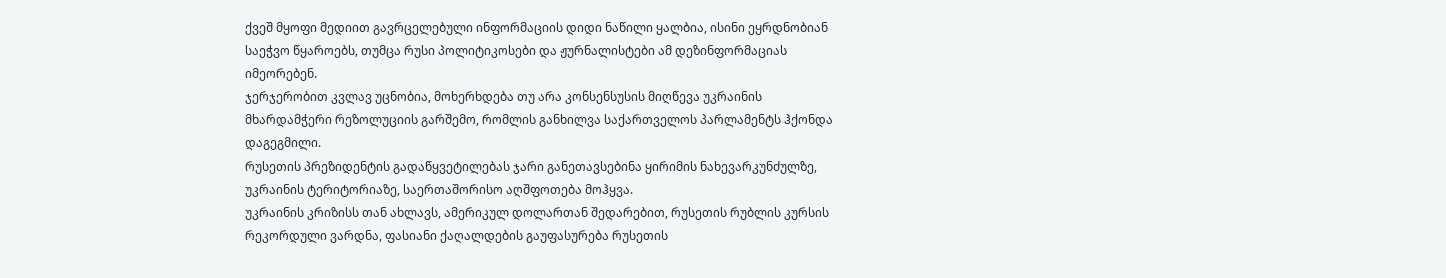ქვეშ მყოფი მედიით გავრცელებული ინფორმაციის დიდი ნაწილი ყალბია, ისინი ეყრდნობიან საეჭვო წყაროებს, თუმცა რუსი პოლიტიკოსები და ჟურნალისტები ამ დეზინფორმაციას იმეორებენ.
ჯერჯერობით კვლავ უცნობია, მოხერხდება თუ არა კონსენსუსის მიღწევა უკრაინის მხარდამჭერი რეზოლუციის გარშემო, რომლის განხილვა საქართველოს პარლამენტს ჰქონდა დაგეგმილი.
რუსეთის პრეზიდენტის გადაწყვეტილებას ჯარი განეთავსებინა ყირიმის ნახევარკუნძულზე, უკრაინის ტერიტორიაზე, საერთაშორისო აღშფოთება მოჰყვა.
უკრაინის კრიზისს თან ახლავს, ამერიკულ დოლართან შედარებით, რუსეთის რუბლის კურსის რეკორდული ვარდნა, ფასიანი ქაღალდების გაუფასურება რუსეთის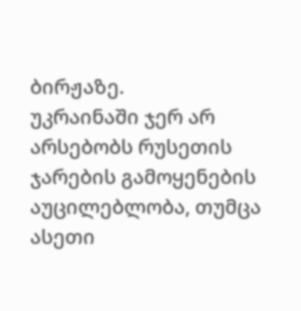ბირჟაზე.
უკრაინაში ჯერ არ არსებობს რუსეთის ჯარების გამოყენების აუცილებლობა, თუმცა ასეთი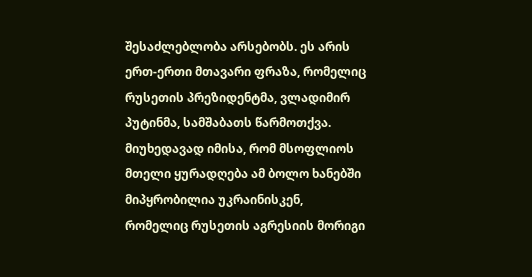შესაძლებლობა არსებობს. ეს არის ერთ-ერთი მთავარი ფრაზა, რომელიც რუსეთის პრეზიდენტმა, ვლადიმირ პუტინმა, სამშაბათს წარმოთქვა.
მიუხედავად იმისა, რომ მსოფლიოს მთელი ყურადღება ამ ბოლო ხანებში მიპყრობილია უკრაინისკენ, რომელიც რუსეთის აგრესიის მორიგი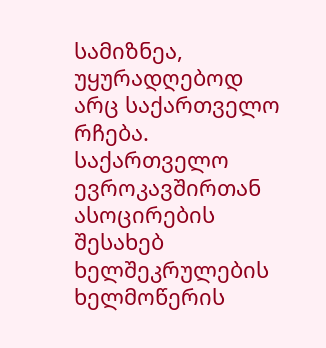სამიზნეა, უყურადღებოდ არც საქართველო რჩება.
საქართველო ევროკავშირთან ასოცირების შესახებ ხელშეკრულების ხელმოწერის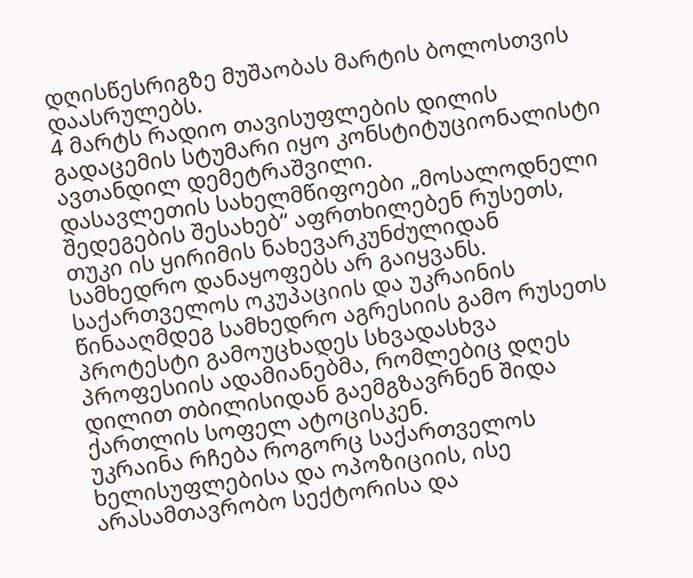დღისწესრიგზე მუშაობას მარტის ბოლოსთვის დაასრულებს.
4 მარტს რადიო თავისუფლების დილის გადაცემის სტუმარი იყო კონსტიტუციონალისტი ავთანდილ დემეტრაშვილი.
დასავლეთის სახელმწიფოები „მოსალოდნელი შედეგების შესახებ“ აფრთხილებენ რუსეთს, თუკი ის ყირიმის ნახევარკუნძულიდან სამხედრო დანაყოფებს არ გაიყვანს.
საქართველოს ოკუპაციის და უკრაინის წინააღმდეგ სამხედრო აგრესიის გამო რუსეთს პროტესტი გამოუცხადეს სხვადასხვა პროფესიის ადამიანებმა, რომლებიც დღეს დილით თბილისიდან გაემგზავრნენ შიდა ქართლის სოფელ ატოცისკენ.
უკრაინა რჩება როგორც საქართველოს ხელისუფლებისა და ოპოზიციის, ისე არასამთავრობო სექტორისა და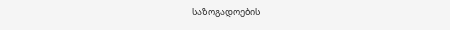საზოგადოების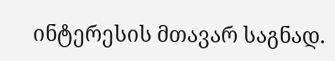ინტერესის მთავარ საგნად.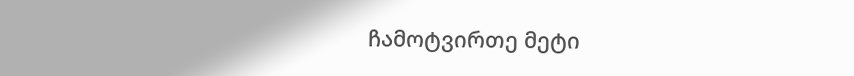ჩამოტვირთე მეტი